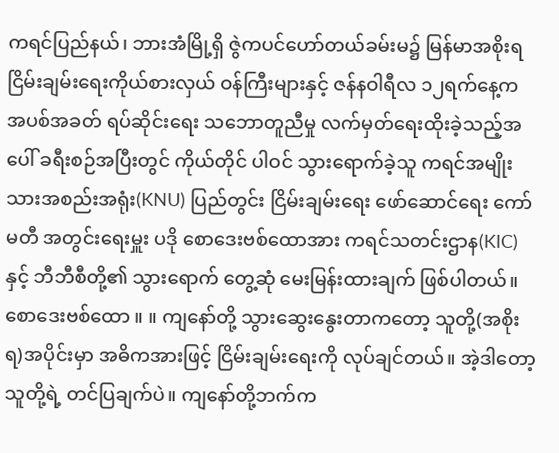ကရင်ပြည်နယ်၊ ဘားအံမြို့ရှိ ဇွဲကပင်ဟော်တယ်ခမ်းမ၌ မြန်မာအစိုးရ ငြိမ်းချမ်းရေးကိုယ်စားလှယ် ဝန်ကြီးများနှင့် ဇန်နဝါရီလ ၁၂ရက်နေ့က အပစ်အခတ် ရပ်ဆိုင်းရေး သဘောတူညီမှု လက်မှတ်ရေးထိုးခဲ့သည့်အပေါ် ခရီးစဉ်အပြီးတွင် ကိုယ်တိုင် ပါဝင် သွားရောက်ခဲ့သူ ကရင်အမျိုးသားအစည်းအရုံး(KNU) ပြည်တွင်း ငြိမ်းချမ်းရေး ဖော်ဆောင်ရေး ကော်မတီ အတွင်းရေးမှူး ပဒို စောဒေးဗစ်ထောအား ကရင်သတင်းဌာန(KIC)နှင့် ဘီဘီစီတို့၏ သွားရောက် တွေ့ဆုံ မေးမြန်းထားချက် ဖြစ်ပါတယ်။
စောဒေးဗစ်ထော ။ ။ ကျနော်တို့ သွားဆွေးနွေးတာကတော့ သူတို့(အစိုးရ)အပိုင်းမှာ အဓိကအားဖြင့် ငြိမ်းချမ်းရေးကို လုပ်ချင်တယ်။ အဲ့ဒါတော့ သူတို့ရဲ့ တင်ပြချက်ပဲ။ ကျနော်တို့ဘက်က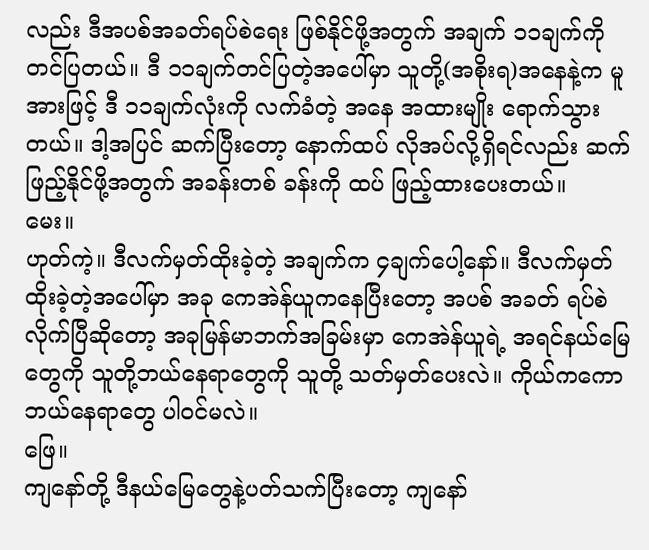လည်း ဒီအပစ်အခတ်ရပ်စဲရေး ဖြစ်နိုင်ဖို့အတွက် အချက် ၁၁ချက်ကို တင်ပြတယ်။ ဒီ ၁၁ချက်တင်ပြတဲ့အပေါ်မှာ သူတို့(အစိုးရ)အနေနဲ့က မူအားဖြင့် ဒီ ၁၁ချက်လုံးကို လက်ခံတဲ့ အနေ အထားမျိုး ရောက်သွားတယ်။ ဒါ့အပြင် ဆက်ပြီးတော့ နောက်ထပ် လိုအပ်လို့ရှိရင်လည်း ဆက်ဖြည့်နိုင်ဖို့အတွက် အခန်းတစ် ခန်းကို ထပ် ဖြည့်ထားပေးတယ်။
မေး။
ဟုတ်ကဲ့။ ဒီလက်မှတ်ထိုးခဲ့တဲ့ အချက်က ၄ချက်ပေါ့နော်။ ဒီလက်မှတ်ထိုးခဲ့တဲ့အပေါ်မှာ အခု ကေအဲန်ယူကနေပြီးတော့ အပစ် အခတ် ရပ်စဲလိုက်ပြီဆိုတော့ အခုမြန်မာဘက်အခြမ်းမှာ ကေအဲန်ယူရဲ့ အရင်နယ်မြေတွေကို သူတို့ဘယ်နေရာတွေကို သူတို့ သတ်မှတ်ပေးလဲ။ ကိုယ်ကကော ဘယ်နေရာတွေ ပါဝင်မလဲ။
ဖြေ။
ကျနော်တို့ ဒီနယ်မြေတွေနဲ့ပတ်သက်ပြီးတော့ ကျနော်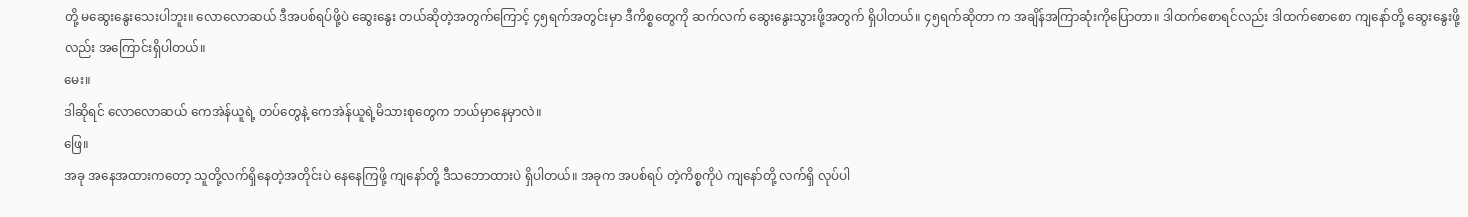တို့ မဆွေးနွေးသေးပါဘူး။ လောလောဆယ် ဒီအပစ်ရပ်ဖို့ပဲ ဆွေးနွေး တယ်ဆိုတဲ့အတွက်ကြောင့် ၄၅ရက်အတွင်းမှာ ဒီကိစ္စတွေကို ဆက်လက် ဆွေးနွေးသွားဖို့အတွက် ရှိပါတယ်။ ၄၅ရက်ဆိုတာ က အချိန်အကြာဆုံးကိုပြောတာ။ ဒါထက်စောရင်လည်း ဒါထက်စောစော ကျနော်တို့ ဆွေးနွေးဖို့လည်း အကြောင်းရှိပါတယ်။
မေး။
ဒါဆိုရင် လောလောဆယ် ကေအဲန်ယူရဲ့ တပ်တွေနဲ့ ကေအဲန်ယူရဲ့မိသားစုတွေက ဘယ်မှာနေမှာလဲ။
ဖြေ။
အခု အနေအထားကတော့ သူတို့လက်ရှိနေတဲ့အတိုင်းပဲ နေနေကြဖို့ ကျနော်တို့ ဒီသဘောထားပဲ ရှိပါတယ်။ အခုက အပစ်ရပ် တဲ့ကိစ္စကိုပဲ ကျနော်တို့ လက်ရှိ လုပ်ပါ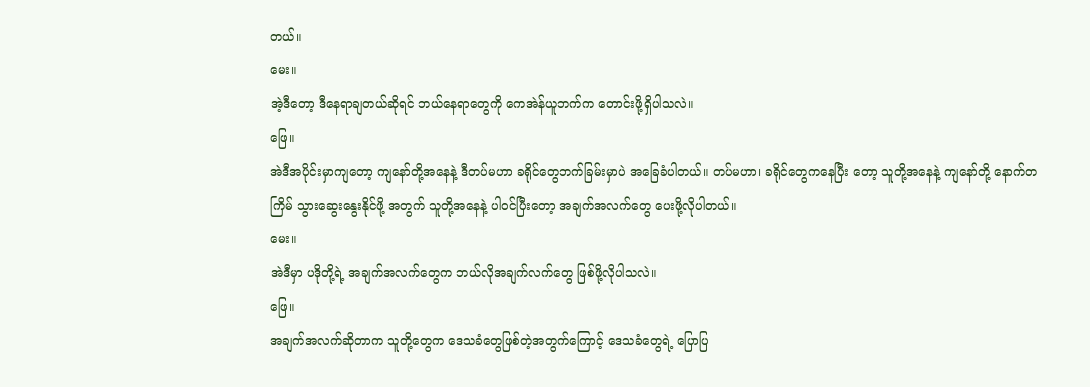တယ်။
မေး။
အဲ့ဒီတော့ ဒီနေရာချတယ်ဆိုရင် ဘယ်နေရာတွေကို ကေအဲန်ယူဘက်က တောင်းဖို့ရှိပါသလဲ။
ဖြေ။
အဲဒီအပိုင်းမှာကျတော့ ကျနော်တို့အနေနဲ့ ဒီတပ်မဟာ ခရိုင်တွေဘက်ခြမ်းမှာပဲ အခြေခံပါတယ်။ တပ်မဟာ၊ ခရိုင်တွေကနေပြီး တော့ သူတို့အနေနဲ့ ကျနော်တို့ နောက်တကြိမ် သွားဆွေးနွေးနိုင်ဖို့ အတွက် သူတို့အနေနဲ့ ပါဝင်ပြီးတော့ အချက်အလက်တွေ ပေးဖို့လိုပါတယ်။
မေး။
အဲဒီမှာ ပဒိုတို့ရဲ့ အချက်အလက်တွေက ဘယ်လိုအချက်လက်တွေ ဖြစ်ဖို့လိုပါသလဲ။
ဖြေ။
အချက်အလက်ဆိုတာက သူတို့တွေက ဒေသခံတွေဖြစ်တဲ့အတွက်ကြောင့် ဒေသခံတွေရဲ့ ပြောပြ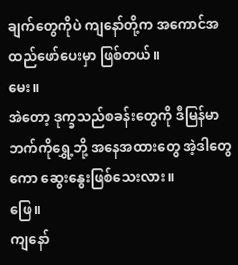ချက်တွေကိုပဲ ကျနော်တို့က အကောင်အထည်ဖော်ပေးမှာ ဖြစ်တယ်။
မေး။
အဲတော့ ဒုက္ခသည်စခန်းတွေကို ဒီမြန်မာဘက်ကိုရွှေ့ဘို့ အနေအထားတွေ အဲ့ဒါတွေကော ဆွေးနွေးဖြစ်သေးလား။
ဖြေ။
ကျနော်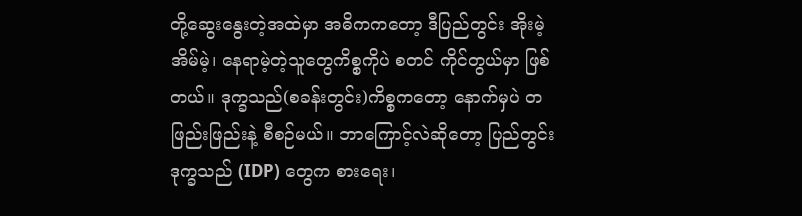တို့ဆွေးနွေးတဲ့အထဲမှာ အဓိကကတော့ ဒီပြည်တွင်း အိုးမဲ့အိမ်မဲ့၊ နေရာမဲ့တဲ့သူတွေကိစ္စကိုပဲ စတင် ကိုင်တွယ်မှာ ဖြစ် တယ်။ ဒုက္ခသည်(စခန်းတွင်း)ကိစ္စကတော့ နောက်မှပဲ တဖြည်းဖြည်းနဲ့ စီစဉ်မယ်။ ဘာကြောင့်လဲဆိုတော့ ပြည်တွင်းဒုက္ခသည် (IDP) တွေက စားရေး၊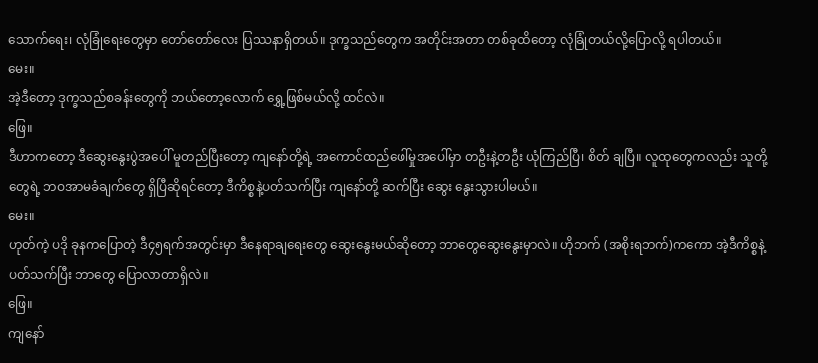သောက်ရေး၊ လုံခြုံရေးတွေမှာ တော်တော်လေး ပြဿနာရှိတယ်။ ဒုက္ခသည်တွေက အတိုင်းအတာ တစ်ခုထိတော့ လုံခြုံတယ်လို့ပြောလို့ ရပါတယ်။
မေး။
အဲ့ဒီတော့ ဒုက္ခသည်စခန်းတွေကို ဘယ်တော့လောက် ရွှေ့ဖြစ်မယ်လို့ ထင်လဲ။
ဖြေ။
ဒီဟာကတော့ ဒီဆွေးနွေးပွဲအပေါ် မူတည်ပြီးတော့ ကျနော်တို့ရဲ့ အကောင်ထည်ဖေါ်မှုအပေါ်မှာ တဦးနဲ့တဦး ယုံကြည်ပြီ၊ စိတ် ချပြီ။ လူထုတွေကလည်း သူတို့တွေရဲ့ ဘဝအာမခံချက်တွေ ရှိပြီဆိုရင်တော့ ဒီကိစ္စနဲ့ပတ်သက်ပြီး ကျနော်တို့ ဆက်ပြီး ဆွေး နွေးသွားပါမယ်။
မေး။
ဟုတ်ကဲ့ ပဒို ခုနကပြောတဲ့ ဒီ၄၅ရက်အတွင်းမှာ ဒီနေရာချရေးတွေ ဆွေးနွေးမယ်ဆိုတော့ ဘာတွေဆွေးနွေးမှာလဲ။ ဟိုဘက် (အစိုးရဘက်)ကကော အဲ့ဒီကိစ္စနဲ့ပတ်သက်ပြီး ဘာတွေ ပြောလာတာရှိလဲ။
ဖြေ။
ကျနော်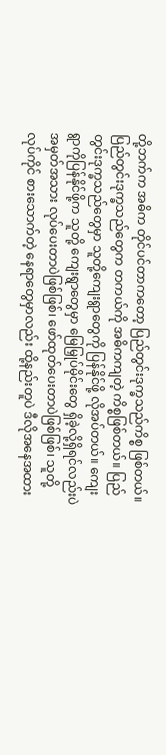တို့ဘက်က အဓိက တိုင်ပင်တာကတော့ ပြည်တွင်းဒုက္ခသည်ကိစ္စ ဖြစ်တယ်။ ပြည်တွင်းဒုက္ခသည်တွေက တကယ်ကို အဓိကကျတဲ့ ကိစ္စဖြစ်တယ်။ ပြည်တွင်းဒုက္ခသည်တွေမှာ သူတို့ကျေးရွာတွေကို ပြန်နိုင်ဖို့ လိုအပ်တယ်။ ကျေးရွာကိုပြန်နိုင်ဖို့က သူတို့ ကျေးရွာတွေမှာ မြေမြှုပ်မိုင်းတွေ ရှိခဲ့လို့ရှိရင်လည်းပဲ အမှတ်အသား လုပ်ပေးတာပဲဖြစ်ဖြစ်၊ ဖော်ထုတ်ပေးတာပဲဖြစ်ဖြစ်၊ သူတို့ လုပ်ကိုင် စားသောက်တဲ့ နေရာတွေမှာလည်း ထို့နည်းတူပဲ ဒီလိုအနေအထား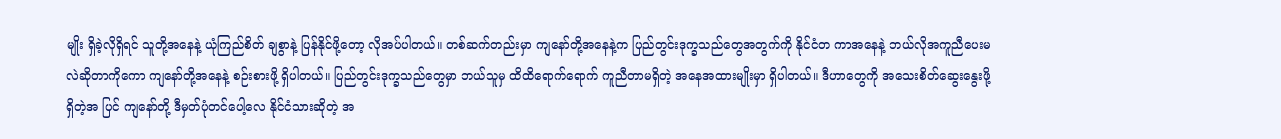မျိုး ရှိခဲ့လိုရှိရင် သူတို့အနေနဲ့ ယုံကြည်စိတ် ချစွာနဲ့ ပြန်နိုင်ဖို့တော့ လိုအပ်ပါတယ်။ တစ်ဆက်တည်းမှာ ကျနော်တို့အနေနဲ့က ပြည်တွင်းဒုက္ခသည်တွေအတွက်ကို နိုင်ငံတ ကာအနေနဲ့ ဘယ်လိုအကူညီပေးမလဲဆိုတာကိုကော ကျနော်တို့အနေနဲ့ စဉ်းစားဖို့ ရှိပါတယ်။ ပြည်တွင်းဒုက္ခသည်တွေမှာ ဘယ်သူမှ ထိထိရောက်ရောက် ကူညီတာမရှိတဲ့ အနေအထားမျိုးမှာ ရှိပါတယ်။ ဒီဟာတွေကို အသေးစိတ်ဆွေးနွေးဖို့ ရှိတဲ့အ ပြင် ကျနော်တို့ ဒီမှတ်ပုံတင်ပေါ့လေ နိုင်ငံသားဆိုတဲ့ အ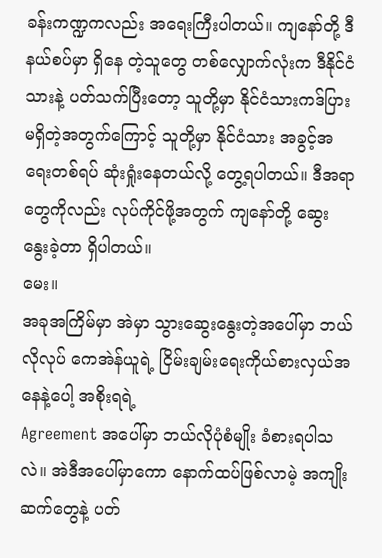ခန်းကဏ္ဍကလည်း အရေးကြီးပါတယ်။ ကျနော်တို့ ဒီနယ်စပ်မှာ ရှိနေ တဲ့သူတွေ တစ်လျှောက်လုံးက ဒီနိုင်ငံသားနဲ့ ပတ်သက်ပြီးတော့ သူတို့မှာ နိုင်ငံသားကဒ်ပြား မရှိတဲ့အတွက်ကြောင့် သူတို့မှာ နိုင်ငံသား အခွင့်အရေးတစ်ရပ် ဆုံးရှုံးနေတယ်လို့ တွေ့ရပါတယ်။ ဒီအရာတွေကိုလည်း လုပ်ကိုင်ဖို့အတွက် ကျနော်တို့ ဆွေး နွေးခဲ့တာ ရှိပါတယ်။
မေး။
အခုအကြိမ်မှာ အဲမှာ သွားဆွေးနွေးတဲ့အပေါ်မှာ ဘယ်လိုလုပ် ကေအဲန်ယူရဲ့ ငြိမ်းချမ်းရေးကိုယ်စားလှယ်အနေနဲ့ပေါ့ အစိုးရရဲ့
Agreement အပေါ်မှာ ဘယ်လိုပုံစံမျိုး ခံစားရပါသလဲ။ အဲဒီအပေါ်မှာကော နောက်ထပ်ဖြစ်လာမဲ့ အကျိုးဆက်တွေနဲ့ ပတ်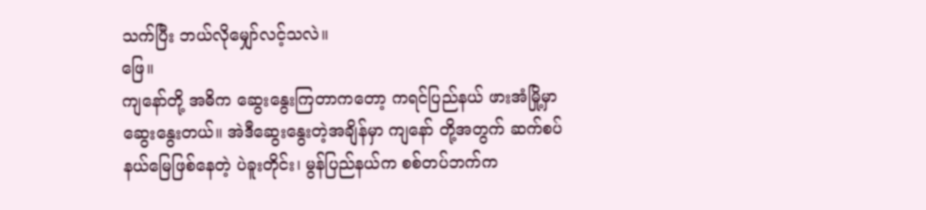သက်ပြီး ဘယ်လိုမျှော်လင့်သလဲ။
ဖြေ။
ကျနော်တို့ အဓိက ဆွေးနွေးကြတာကတော့ ကရင်ပြည်နယ် ဖားအံမြို့မှာ ဆွေးနွေးတယ်။ အဲဒီဆွေးနွေးတဲ့အချိန်မှာ ကျနော် တို့အတွက် ဆက်စပ်နယ်မြေဖြစ်နေတဲ့ ပဲခူးတိုင်း၊ မွန်ပြည်နယ်က စစ်တပ်ဘက်က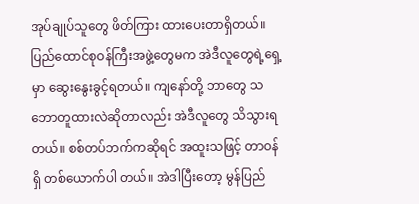အုပ်ချုပ်သူတွေ ဖိတ်ကြား ထားပေးတာရှိတယ်။ ပြည်ထောင်စုဝန်ကြီးအဖွဲ့တွေမက အဲဒီလူတွေရဲ့ရှေ့မှာ ဆွေးနွေးခွင့်ရတယ်။ ကျနော်တို့ ဘာတွေ သဘောတူထားလဲဆိုတာလည်း အဲဒီလူတွေ သိသွားရတယ်။ စစ်တပ်ဘက်ကဆိုရင် အထူးသဖြင့် တာဝန်ရှိ တစ်ယောက်ပါ တယ်။ အဲဒါပြီးတော့ မွန်ပြည်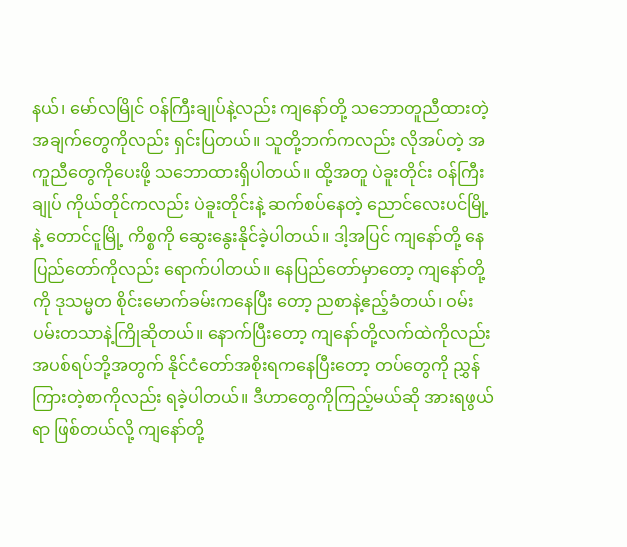နယ်၊ မော်လမြိုင် ဝန်ကြီးချုပ်နဲ့လည်း ကျနော်တို့ သဘောတူညီထားတဲ့ အချက်တွေကိုလည်း ရှင်းပြတယ်။ သူတို့ဘက်ကလည်း လိုအပ်တဲ့ အကူညီတွေကိုပေးဖို့ သဘောထားရှိပါတယ်။ ထို့အတူ ပဲခူးတိုင်း ဝန်ကြီးချုပ် ကိုယ်တိုင်ကလည်း ပဲခူးတိုင်းနဲ့ ဆက်စပ်နေတဲ့ ညောင်လေးပင်မြို့နဲ့ တောင်ငူမြို့ ကိစ္စကို ဆွေးနွေးနိုင်ခဲ့ပါတယ်။ ဒါ့အပြင် ကျနော်တို့ နေပြည်တော်ကိုလည်း ရောက်ပါတယ်။ နေပြည်တော်မှာတော့ ကျနော်တို့ကို ဒုသမ္မတ စိုင်းမောက်ခမ်းကနေပြီး တော့ ညစာနဲ့ဧည့်ခံတယ်၊ ဝမ်းပမ်းတသာနဲ့ကြိုဆိုတယ်။ နောက်ပြီးတော့ ကျနော်တို့လက်ထဲကိုလည်း အပစ်ရပ်ဘို့အတွက် နိုင်ငံတော်အစိုးရကနေပြီးတော့ တပ်တွေကို ညွှန်ကြားတဲ့စာကိုလည်း ရခဲ့ပါတယ်။ ဒီဟာတွေကိုကြည့်မယ်ဆို အားရဖွယ်ရာ ဖြစ်တယ်လို့ ကျနော်တို့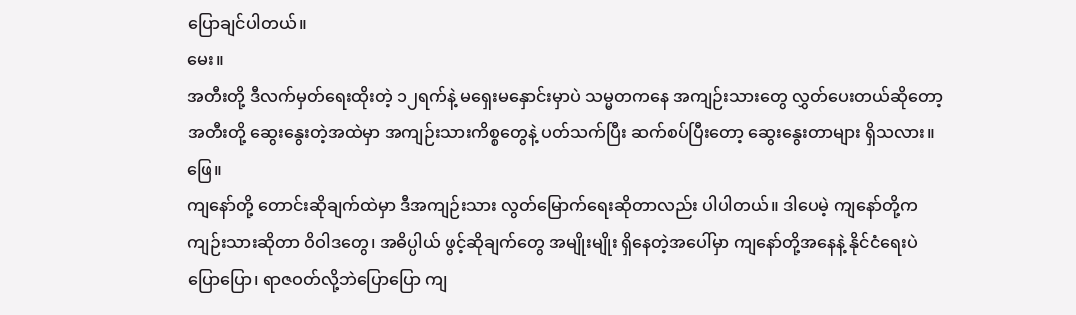ပြောချင်ပါတယ်။
မေး။
အတီးတို့ ဒီလက်မှတ်ရေးထိုးတဲ့ ၁၂ရက်နဲ့ မရှေးမနှောင်းမှာပဲ သမ္မတကနေ အကျဉ်းသားတွေ လွှတ်ပေးတယ်ဆိုတော့ အတီးတို့ ဆွေးနွေးတဲ့အထဲမှာ အကျဉ်းသားကိစ္စတွေနဲ့ ပတ်သက်ပြီး ဆက်စပ်ပြီးတော့ ဆွေးနွေးတာများ ရှိသလား။
ဖြေ။
ကျနော်တို့ တောင်းဆိုချက်ထဲမှာ ဒီအကျဉ်းသား လွတ်မြောက်ရေးဆိုတာလည်း ပါပါတယ်။ ဒါပေမဲ့ ကျနော်တို့က ကျဉ်းသားဆိုတာ ဝိဝါဒတွေ၊ အဓိပ္ပါယ် ဖွင့်ဆိုချက်တွေ အမျိုးမျိုး ရှိနေတဲ့အပေါ်မှာ ကျနော်တို့အနေနဲ့ နိုင်ငံရေးပဲပြောပြော၊ ရာဇဝတ်လို့ဘဲပြောပြော ကျ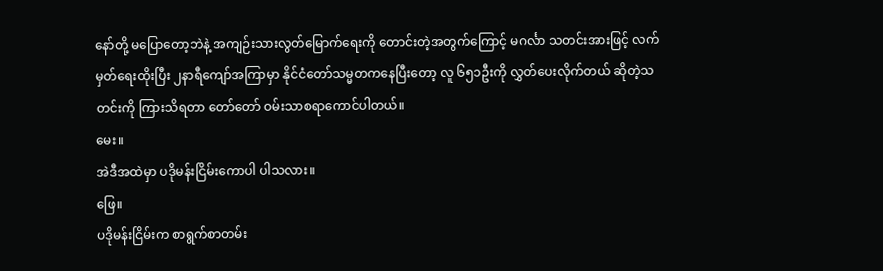နော်တို့ မပြောတော့ဘဲနဲ့ အကျဉ်းသားလွတ်မြောက်ရေးကို တောင်းတဲ့အတွက်ကြောင့် မဂင်္လာ သတင်းအားဖြင့် လက်မှတ်ရေးထိုးပြီး ၂နာရီကျော်အကြာမှာ နိုင်ငံတော်သမ္မတကနေပြီးတော့ လူ ၆၅၁ဦးကို လွှတ်ပေးလိုက်တယ် ဆိုတဲ့သတင်းကို ကြားသိရတာ တော်တော် ဝမ်းသာစရာကောင်ပါတယ်။
မေး။
အဲဒီအထဲမှာ ပဒိုမန်းငြိမ်းကောပါ ပါသလား။
ဖြေ။
ပဒိုမန်းငြိမ်းက စာရွက်စာတမ်း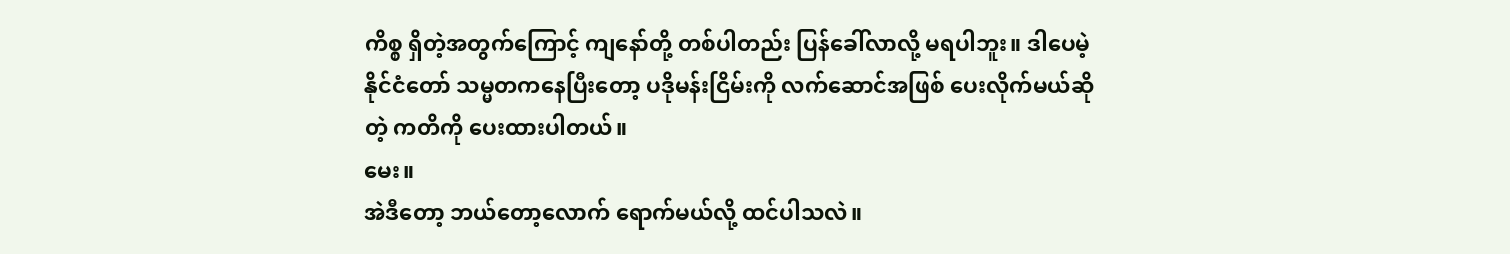ကိစ္စ ရှိတဲ့အတွက်ကြောင့် ကျနော်တို့ တစ်ပါတည်း ပြန်ခေါ်လာလို့ မရပါဘူး။ ဒါပေမဲ့ နိုင်ငံတော် သမ္မတကနေပြီးတော့ ပဒိုမန်းငြိမ်းကို လက်ဆောင်အဖြစ် ပေးလိုက်မယ်ဆိုတဲ့ ကတိကို ပေးထားပါတယ်။
မေး။
အဲဒီတော့ ဘယ်တော့လောက် ရောက်မယ်လို့ ထင်ပါသလဲ။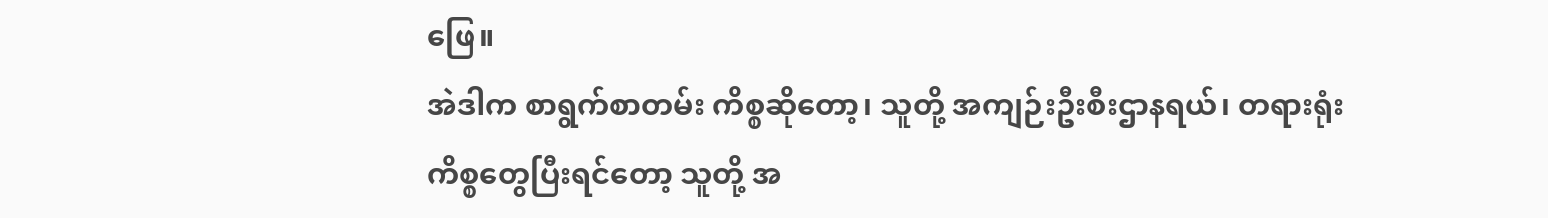ဖြေ။
အဲဒါက စာရွက်စာတမ်း ကိစ္စဆိုတော့၊ သူတို့ အကျဉ်းဦးစီးဌာနရယ်၊ တရားရုံးကိစ္စတွေပြီးရင်တော့ သူတို့ အ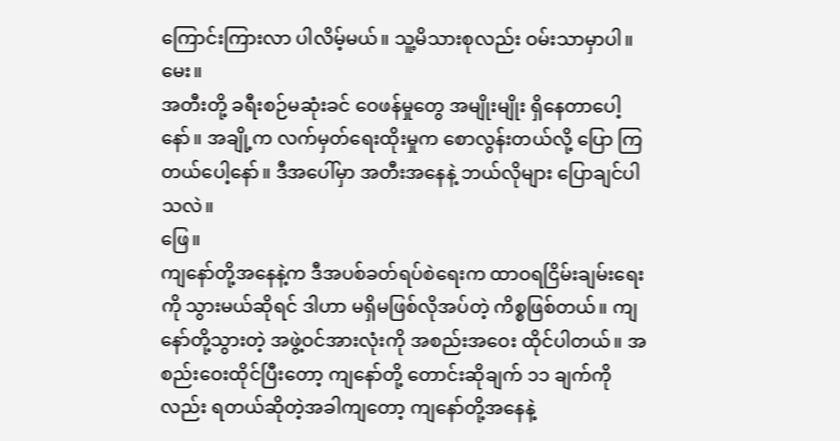ကြောင်းကြားလာ ပါလိမ့်မယ်။ သူ့မိသားစုလည်း ဝမ်းသာမှာပါ။
မေး။
အတီးတို့ ခရီးစဉ်မဆုံးခင် ဝေဖန်မှုတွေ အမျိုးမျိုး ရှိနေတာပေါ့နော်။ အချို့က လက်မှတ်ရေးထိုးမှုက စောလွန်းတယ်လို့ ပြော ကြတယ်ပေါ့နော်။ ဒီအပေါ်မှာ အတီးအနေနဲ့ ဘယ်လိုများ ပြောချင်ပါသလဲ။
ဖြေ။
ကျနော်တို့အနေနဲ့က ဒီအပစ်ခတ်ရပ်စဲရေးက ထာဝရငြိမ်းချမ်းရေးကို သွားမယ်ဆိုရင် ဒါဟာ မရှိမဖြစ်လိုအပ်တဲ့ ကိစ္စဖြစ်တယ်။ ကျနော်တို့သွားတဲ့ အဖွဲ့ဝင်အားလုံးကို အစည်းအဝေး ထိုင်ပါတယ်။ အစည်းဝေးထိုင်ပြီးတော့ ကျနော်တို့ တောင်းဆိုချက် ၁၁ ချက်ကိုလည်း ရတယ်ဆိုတဲ့အခါကျတော့ ကျနော်တို့အနေနဲ့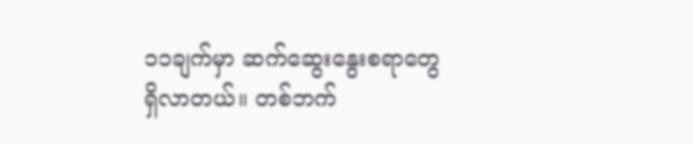၁၁ချက်မှာ ဆက်ဆွေးနွေးစရာတွေ ရှိလာတယ်။ တစ်ဘက်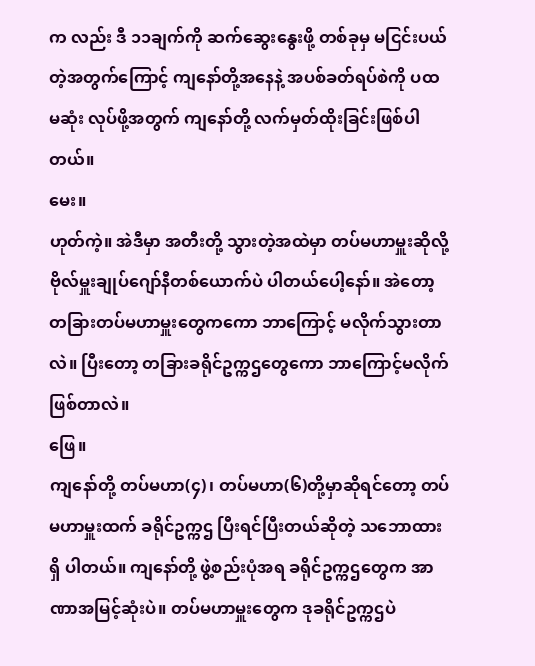က လည်း ဒီ ၁၁ချက်ကို ဆက်ဆွေးနွေးဖို့ တစ်ခုမှ မငြင်းပယ်တဲ့အတွက်ကြောင့် ကျနော်တို့အနေနဲ့ အပစ်ခတ်ရပ်စဲကို ပထမဆုံး လုပ်ဖို့အတွက် ကျနော်တို့ လက်မှတ်ထိုးခြင်းဖြစ်ပါတယ်။
မေး။
ဟုတ်ကဲ့။ အဲဒီမှာ အတီးတို့ သွားတဲ့အထဲမှာ တပ်မဟာမှူးဆိုလို့ ဗိုလ်မှူးချုပ်ဂျော်နီတစ်ယောက်ပဲ ပါတယ်ပေါ့နော်။ အဲတော့ တခြားတပ်မဟာမှူးတွေကကော ဘာကြောင့် မလိုက်သွားတာလဲ။ ပြီးတော့ တခြားခရိုင်ဥက္ကဌတွေကော ဘာကြောင့်မလိုက် ဖြစ်တာလဲ။
ဖြေ။
ကျနော်တို့ တပ်မဟာ(၄)၊ တပ်မဟာ(၆)တို့မှာဆိုရင်တော့ တပ်မဟာမှူးထက် ခရိုင်ဥက္ကဌ ပြီးရင်ပြီးတယ်ဆိုတဲ့ သဘောထားရှိ ပါတယ်။ ကျနော်တို့ ဖွဲ့စည်းပုံအရ ခရိုင်ဥက္ကဌတွေက အာဏာအမြင့်ဆုံးပဲ။ တပ်မဟာမှူးတွေက ဒုခရိုင်ဥက္ကဌပဲ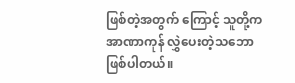ဖြစ်တဲ့အတွက် ကြောင့် သူတို့က အာဏာကုန် လွှဲပေးတဲ့သဘော ဖြစ်ပါတယ်။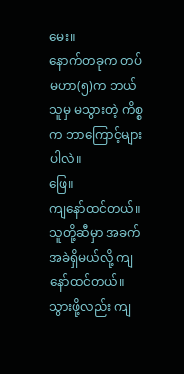မေး။
နောက်တခုက တပ်မဟာ(၅)က ဘယ်သူမှ မသွားတဲ့ ကိစ္စက ဘာကြောင့်များပါလဲ။
ဖြေ။
ကျနော်ထင်တယ်။ သူတို့ဆီမှာ အခက်အခဲရှိမယ်လို့ ကျနော်ထင်တယ်။ သွားဖို့လည်း ကျ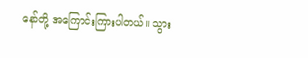နော်တို့ အကြောင်းကြားပါတယ်။ သွား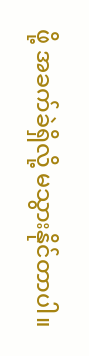ဖို့ အခက်ခဲရှိလို့ မသွားနိုင်တာပါ။